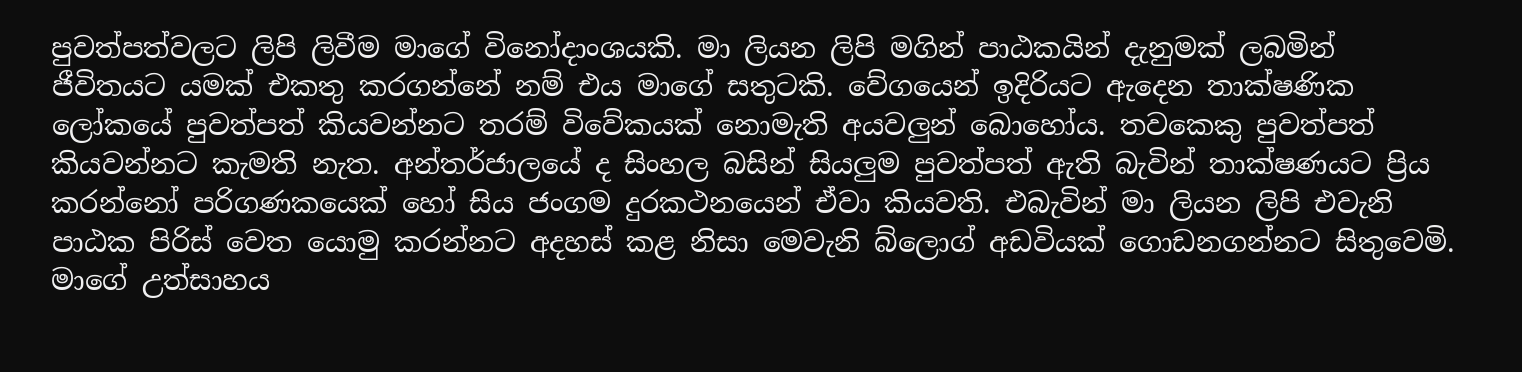පුවත්පත්වලට ලිපි ලිවීම මාගේ විනෝදාංශයකි. මා ලියන ලිපි මගින් පාඨකයින් දැනුමක් ලබමින් ජීවිතයට යමක් එකතු කරගන්නේ නම් එය මාගේ සතුටකි. වේගයෙන් ඉදිරියට ඇදෙන තාක්ෂණික ලෝකයේ පුවත්පත් කියවන්නට තරම් විවේකයක් නොමැති අයවලුන් බොහෝය. තවකෙකු පුවත්පත් කියවන්නට කැමති නැත. අන්තර්ජාලයේ ද සිංහල බසින් සියලුම පුවත්පත් ඇති බැවින් තාක්ෂණයට ප්‍රිය කරන්නෝ පරිගණකයෙක් හෝ සිය ජංගම දුරකථනයෙන් ඒවා කියවති. එබැවින් මා ලියන ලිපි එවැනි පාඨක පිරිස් වෙත යොමු කරන්නට අදහස් කළ නිසා මෙවැනි බ්ලොග් අඩවියක් ගොඩනගන්නට සිතුවෙමි. මාගේ උත්සාහය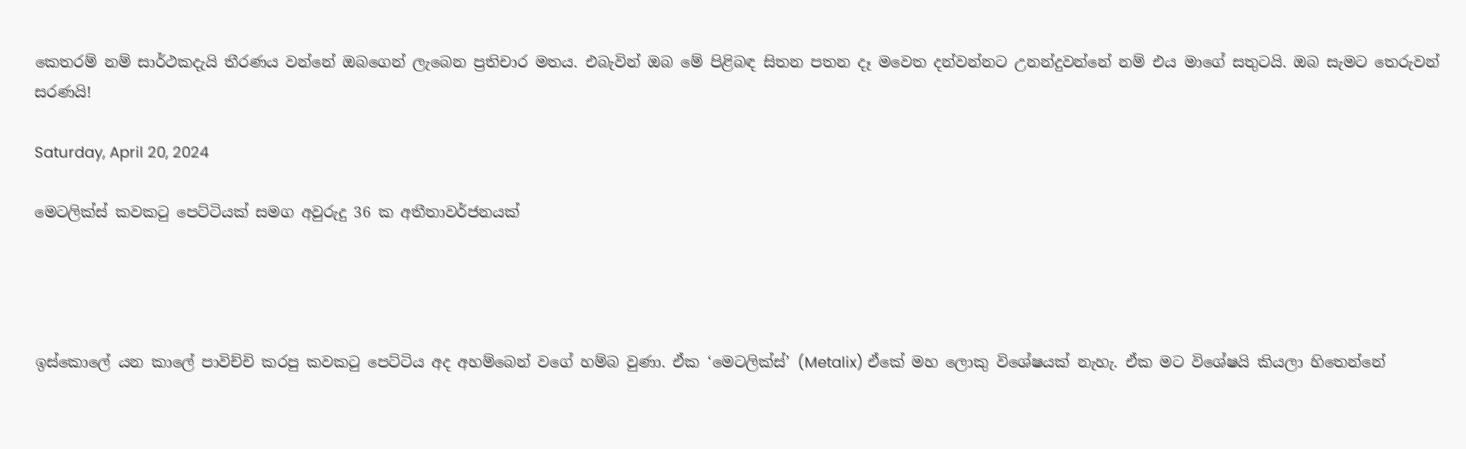කෙතරම් නම් සාර්ථකදැයි තීරණය වන්නේ ඔබගෙන් ලැබෙන ප්‍රතිචාර මතය. එබැවින් ඔබ මේ පිළිබඳ සිතන පතන දෑ මවෙත දන්වන්නට උනන්දුවන්නේ නම් එය මාගේ සතුටයි. ඔබ සැමට තෙරුවන් සරණයි!

Saturday, April 20, 2024

මෙටලික්ස් කවකටු පෙට්ටියක් සමග අවුරුදු 36 ක අතීතාවර්ජනයක්




ඉස්කොලේ යන කාලේ පාවිච්චි කරපු කවකටු පෙට්ටිය අද අහම්බෙන් වගේ හම්බ වුණා. ඒක ‘මෙටලික්ස්’ (Metalix) ඒකේ මහ ලොකු විශේෂයක් නැහැ. ඒක මට විශේෂයි කියලා හිතෙන්නේ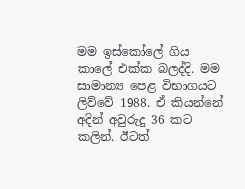මම ඉස්කෝලේ ගිය කාලේ එක්ක බලද්දි. මම සාමාන්‍ය පෙළ විභාගයට ලිව්වේ 1988. ඒ කියන්නේ අදින් අවුරුදු 36 කට කලින්. ඊටත්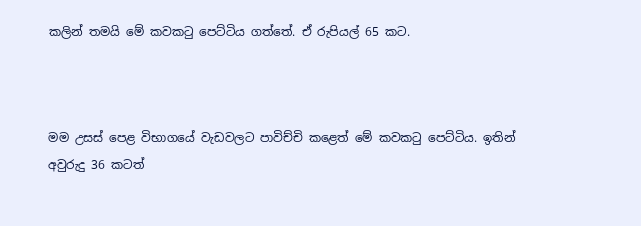කලින් තමයි මේ කවකටු පෙට්ටිය ගත්තේ. ඒ රුපියල් 65 කට.



මම උසස් පෙළ විභාගයේ වැඩවලට පාවිච්චි කළෙත් මේ කවකටු පෙට්ටිය. ඉතින් අවුරුදු 36 කටත්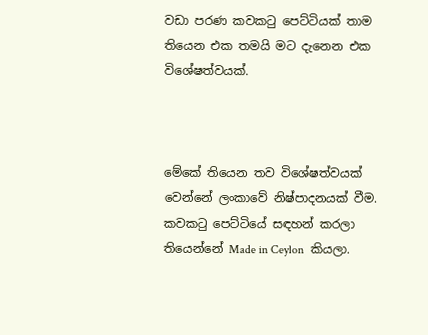වඩා පරණ කවකටු පෙට්ටියක් තාම තියෙන එක තමයි මට දැනෙන එක විශේෂත්වයක්.



මේකේ තියෙන තව විශේෂත්වයක් වෙන්නේ ලංකාවේ නිෂ්පාදනයක් වීම. කවකටු පෙට්ටියේ සඳහන් කරලා තියෙන්නේ Made in Ceylon  කියලා.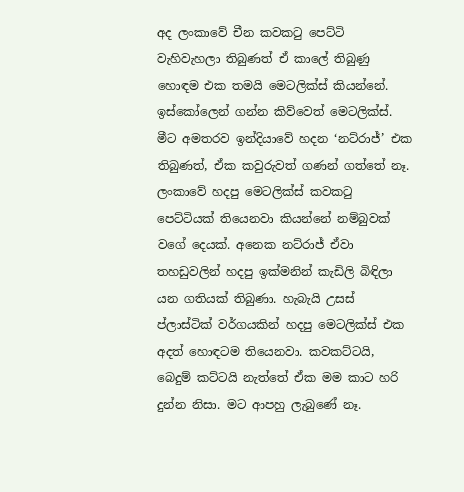අද ලංකාවේ චීන කවකටු පෙට්ටි වැහිවැහලා තිබුණත් ඒ කාලේ තිබුණු හොඳම එක තමයි මෙටලික්ස් කියන්නේ. ඉස්කෝලෙන් ගන්න කිව්වෙත් මෙටලික්ස්. මීට අමතරව ඉන්දියාවේ හදන ‘නට්රාජ්’ එක තිබුණත්, ඒක කවුරුවත් ගණන් ගත්තේ නෑ. ලංකාවේ හදපු මෙටලික්ස් කවකටු පෙට්ටියක් තියෙනවා කියන්නේ නම්බුවක් වගේ දෙයක්. අනෙක නට්රාජ් ඒවා තහඩුවලින් හදපු ඉක්මනින් කැඩිලි බිඳිලා යන ගතියක් තිබුණා. හැබැයි උසස් ප්ලාස්ටික් වර්ගයකින් හදපු මෙටලික්ස් එක අදත් හොඳටම තියෙනවා. කවකට්ටයි, බෙදුම් කට්ටයි නැත්තේ ඒක මම කාට හරි දුන්න නිසා. මට ආපහු ලැබුණේ නෑ.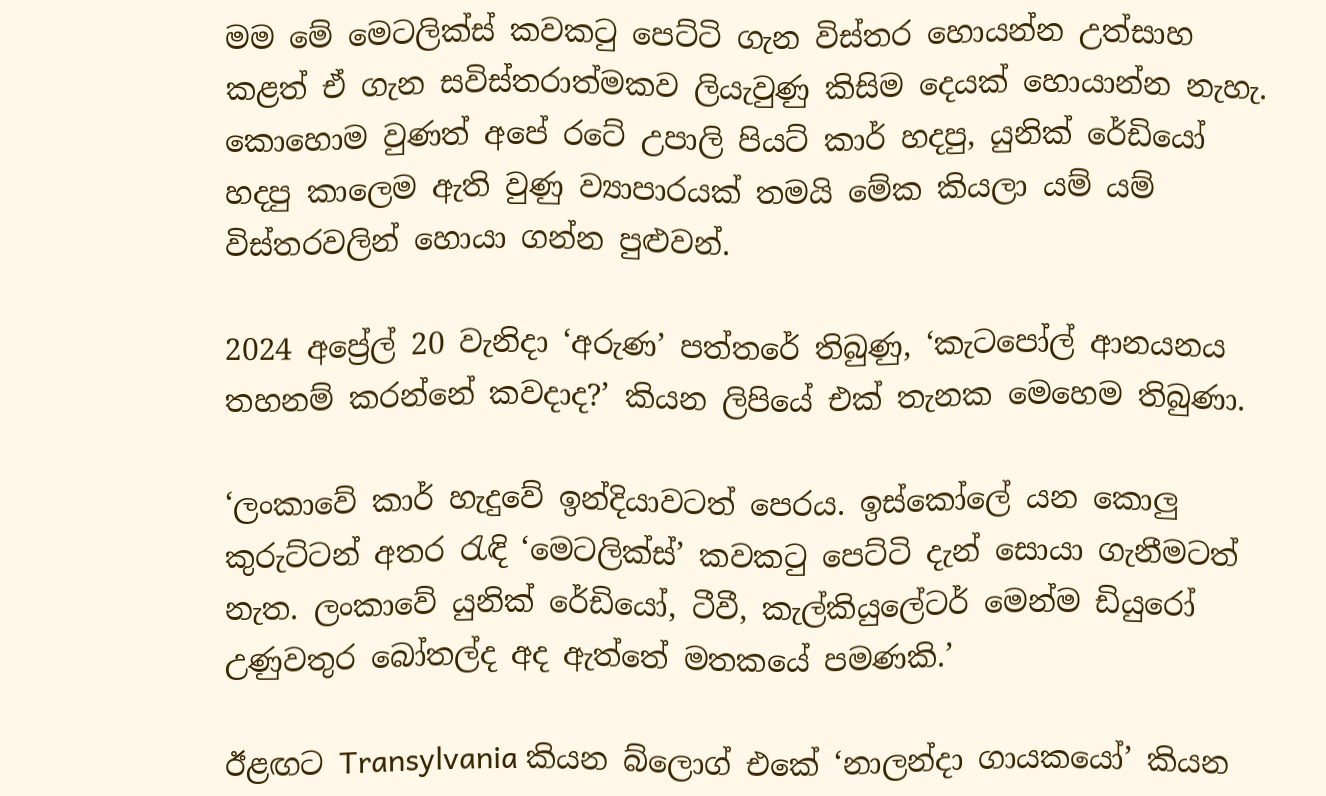මම මේ මෙටලික්ස් කවකටු පෙට්ටි ගැන විස්තර හොයන්න උත්සාහ කළත් ඒ ගැන සවිස්තරාත්මකව ලියැවුණු කිසිම දෙයක් හොයාන්න නැහැ. කොහොම වුණත් අපේ රටේ උපාලි පියට් කාර් හදපු, යුනික් රේඩියෝ හදපු කාලෙම ඇති වුණු ව්‍යාපාරයක් තමයි මේක කියලා යම් යම් විස්තරවලින් හොයා ගන්න පුළුවන්.

2024 අප්‍රේල් 20 වැනිදා ‘අරුණ’ පත්තරේ තිබුණු, ‘කැටපෝල් ආනයනය තහනම් කරන්නේ කවදාද?’ කියන ලිපියේ එක් තැනක මෙහෙම තිබුණා.

‘ලංකාවේ කාර් හැදුවේ ඉන්දියාවටත් පෙරය. ඉස්කෝලේ යන කොලු‍ කුරුට්ටන් අතර රැඳි ‘මෙටලික්ස්’ කවකටු පෙට්ටි දැන් සොයා ගැනීමටත් නැත. ලංකාවේ යුනික් රේඩියෝ, ටීවී, කැල්කියුලේටර් මෙන්ම ඩියුරෝ උණුවතුර බෝතල්ද අද ඇත්තේ මතකයේ පමණකි.’

ඊළඟට Transylvania කියන බ්ලොග් එකේ ‘නාලන්දා ගායකයෝ’ කියන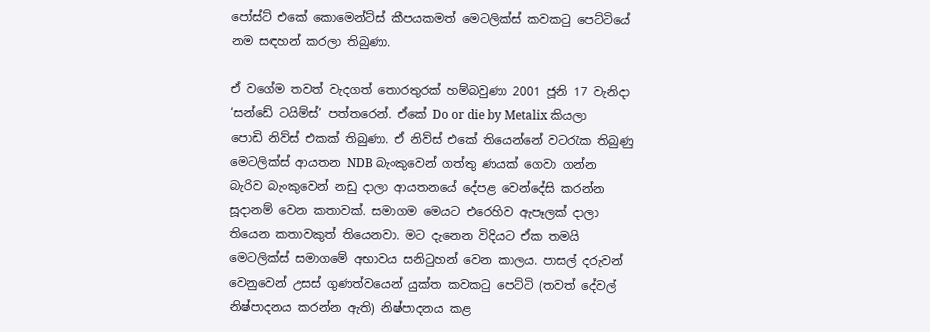පෝස්ට් එකේ කොමෙන්ට්ස් කීපයකමත් මෙටලික්ස් කවකටු පෙට්ටියේ නම සඳහන් කරලා තිබුණා.

ඒ වගේම තවත් වැදගත් තොරතුරක් හම්බවුණා 2001 ජූනි 17 වැනිදා ‘සන්ඩේ ටයිම්ස්’ පත්තරෙන්. ඒකේ Do or die by Metalix කියලා පොඩි නිව්ස් එකක් තිබුණා. ඒ නිව්ස් එකේ තියෙන්නේ වටරැක තිබුණු මෙටලික්ස් ආයතන NDB බැංකුවෙන් ගත්තු ණයක් ගෙවා ගන්න බැරිව බැංකුවෙන් නඩු දාලා ආයතනයේ දේපළ වෙන්දේසි කරන්න සූදානම් වෙන කතාවක්. සමාගම මෙයට එරෙහිව ඇපෑලක් දාලා තියෙන කතාවකුත් තියෙනවා. මට දැනෙන විදියට ඒක තමයි මෙටලික්ස් සමාගමේ අභාවය සනිටුහන් වෙන කාලය. පාසල් දරුවන් වෙනුවෙන් උසස් ගුණත්වයෙන් යුක්ත කවකටු පෙට්ටි (තවත් දේවල් නිෂ්පාදනය කරන්න ඇති) නිෂ්පාදනය කළ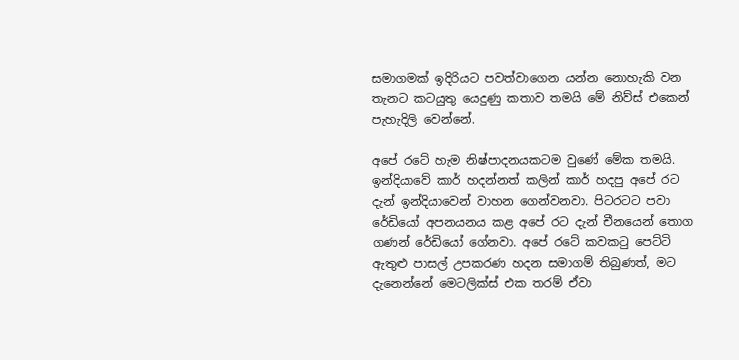සමාගමක් ඉදිරියට පවත්වාගෙන යන්න නොහැකි වන තැනට කටයුතු යෙදුණු කතාව තමයි මේ නිව්ස් එකෙන් පැහැදිලි වෙන්නේ.

අපේ රටේ හැම නිෂ්පාදනයකටම වුණේ මේක තමයි. ඉන්දියාවේ කාර් හදන්නත් කලින් කාර් හදපු අපේ රට දැන් ඉන්දියාවෙන් වාහන ගෙන්වනවා. පිටරටට පවා රේඩියෝ අපනයනය කළ අපේ රට දැන් චීනයෙන් තොග ගණන් රේඩියෝ ගේනවා. අපේ රටේ කවකටු පෙට්ටි ඇතුළු පාසල් උපකරණ හදන සමාගම් තිබුණත්, මට දැනෙන්නේ මෙටලික්ස් එක තරම් ඒවා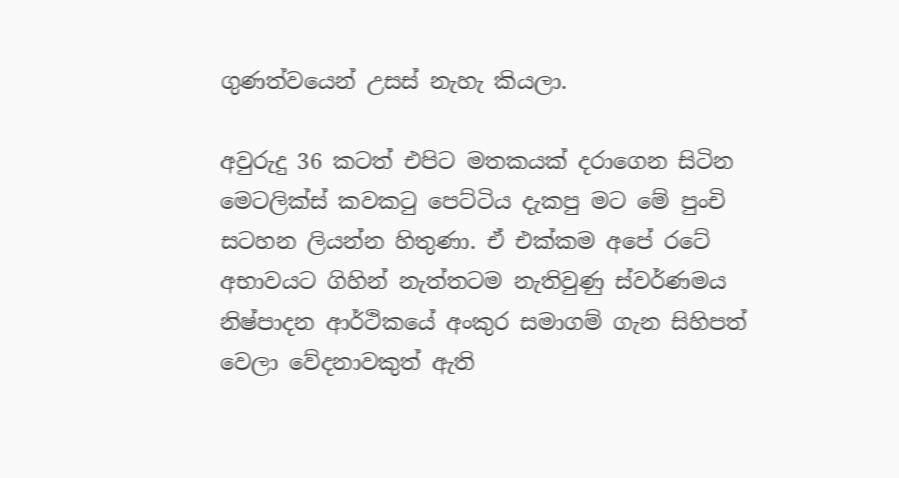ගුණත්වයෙන් උසස් නැහැ කියලා.

අවුරුදු 36 කටත් එපිට මතකයක් දරාගෙන සිටින මෙටලික්ස් කවකටු පෙට්ටිය දැකපු මට මේ පුංචි සටහන ලියන්න හිතුණා. ඒ එක්කම අපේ රටේ අභාවයට ගිහින් නැත්තටම නැතිවුණු ස්වර්ණමය නිෂ්පාදන ආර්ථිකයේ අංකුර සමාගම් ගැන සිහිපත් වෙලා වේදනාවකුත් ඇති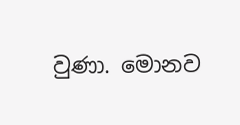වුණා. මොනව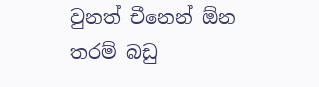වුනත් චීනෙන් ඕන තරම් බඩු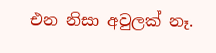එන නිසා අවුලක් නෑ.